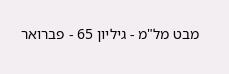מבט מל"מ - גיליון 65 - פברואר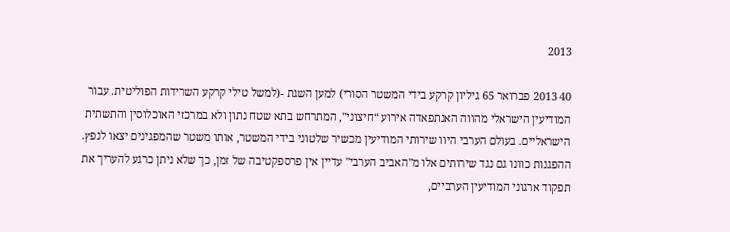2013

40 2013 פברואר 65 גיליון קרקע בידי המשטר הסורי) למען השגת -(למשל טילי קרקע השרידות הפוליטית. עבור המודיעין הישראלי מהווה האנתפאדה אירוע “חיצוני", המתרחש בתא שטח נתון ולא במרכזי האוכלוסין והתשתית הישראליים. בעולם הערבי היוו שירותי המודיעין מכשיר שלטוני בידי המשטר, אותו משטר שהמפגינים יצאו לנפץ. ההפגנות כוונו גם נגד שירותים אלו מ"האביב הערבי" עדיין אין פרספקטיבה של זמן, כך שלא ניתן כרגע להעריך את תפקוד ארגוני המודיעין הערביים,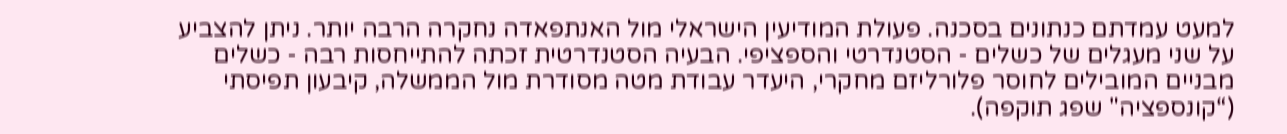למעט עמדתם כנתונים בסכנה. פעולת המודיעין הישראלי מול האנתפאדה נחקרה הרבה יותר. ניתן להצביע על שני מעגלים של כשלים - הסטנדרטי והספציפי. הבעיה הסטנדרטית זכתה להתייחסות רבה - כשלים מבניים המובילים לחוסר פלורליזם מחקרי, היעדר עבודת מטה מסודרת מול הממשלה, קיבעון תפיסתי (“קונספציה" שפג תוקפה).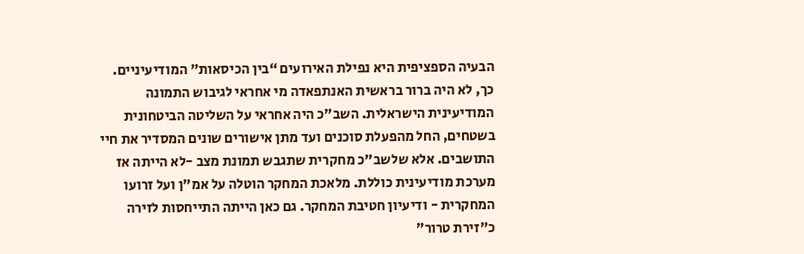הבעיה הספציפית היא נפילת האירועים “בין הכיסאות" המודיעיניים. כך, לא היה ברור בראשית האנתפאדה מי אחראי לגיבוש התמונה המודיעינית הישראלית. השב"כ היה אחראי על השליטה הביטחונית בשטחים, החל מהפעלת סוכנים ועד מתן אישורים שונים המסדיר את חיי התושבים. אלא שלשב"כ מחקרית שתגבש תמונת מצב -לא הייתה אז מערכת מודיעינית כוללת. מלאכת המחקר הוטלה על אמ"ן ועל זרועו המחקרית - ודיעיון חטיבת המחקר. גם כאן הייתה התייחסות לזירה כ"זירת טרור"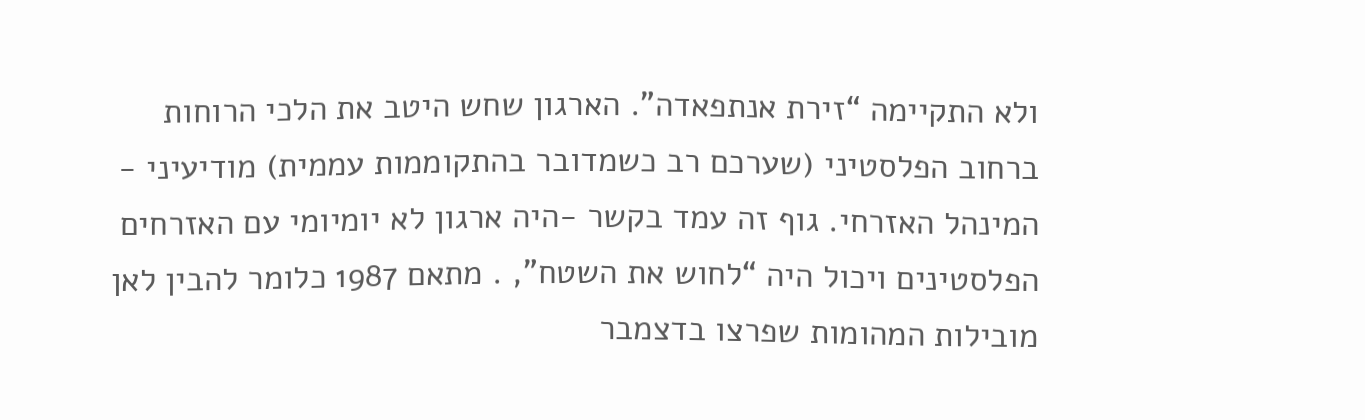ולא התקיימה “זירת אנתפאדה". הארגון שחש היטב את הלכי הרוחות ברחוב הפלסטיני (שערכם רב כשמדובר בהתקוממות עממית) מודיעיני - המינהל האזרחי. גוף זה עמד בקשר -היה ארגון לא יומיומי עם האזרחים הפלסטינים ויכול היה “לחוש את השטח", . מתאם 1987 כלומר להבין לאן מובילות המהומות שפרצו בדצמבר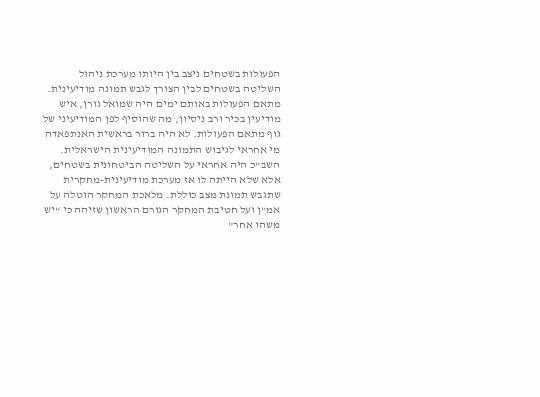הפעולות בשטחים ניצב בין היותו מערכת ניהול השליטה בשטחים לבין הצורך לגבש תמונה מודיעינית. מתאם הפעולות באותם ימים היה שמואל גורן, איש מודיעין בכיר ורב ניסיון, מה שהוסיף לפן המודיעיני של גוף מתאם הפעולות. לא היה ברור בראשית האנתפאדה מי אחראי לגיבוש התמונה המודיעינית הישראלית. השב"כ היה אחראי על השליטה הביטחונית בשטחים, אלא שלא הייתה לו אז מערכת מודיעינית-מחקרית שתגבש תמונת מצב כוללת. מלאכת המחקר הוטלה על אמ"ן ועל חטיבת המחקר הגורם הראשון שזיהה כי “יש משהו אחר"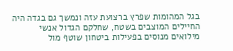בגל המהומות שפרץ ברצועת עזה ונמשך גם בגדה היה החיילים המוצבים בשטח, שחלקם הגדול אנשי מילואים מנוסים בפעילות ביטחון שוטף מול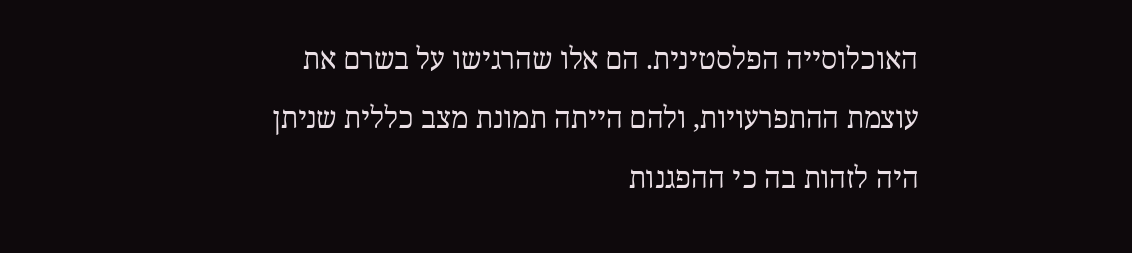האוכלוסייה הפלסטינית. הם אלו שהרגישו על בשרם את עוצמת ההתפרעויות, ולהם הייתה תמונת מצב כללית שניתן היה לזהות בה כי ההפגנות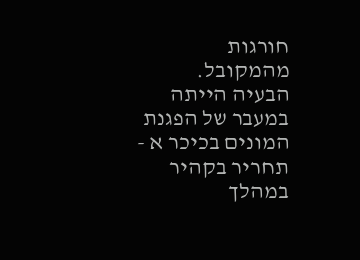חורגות מהמקובל. הבעיה הייתה במעבר של הפגנת המונים בכיכר א - תחריר בקהיר במהלך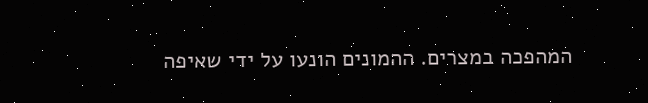המהפכה במצרים. ההמונים הונעו על ידי שאיפה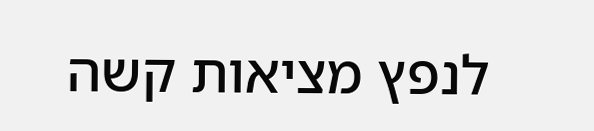לנפץ מציאות קשה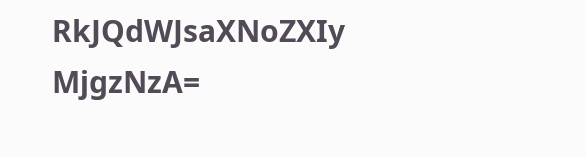RkJQdWJsaXNoZXIy MjgzNzA=